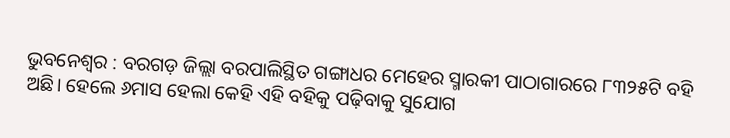ଭୁବନେଶ୍ବର : ବରଗଡ଼ ଜିଲ୍ଲା ବରପାଲିସ୍ଥିତ ଗଙ୍ଗାଧର ମେହେର ସ୍ମାରକୀ ପାଠାଗାରରେ ୮୩୨୫ଟି ବହି ଅଛି। ହେଲେ ୬ମାସ ହେଲା କେହି ଏହି ବହିକୁ ପଢ଼ିବାକୁ ସୁଯୋଗ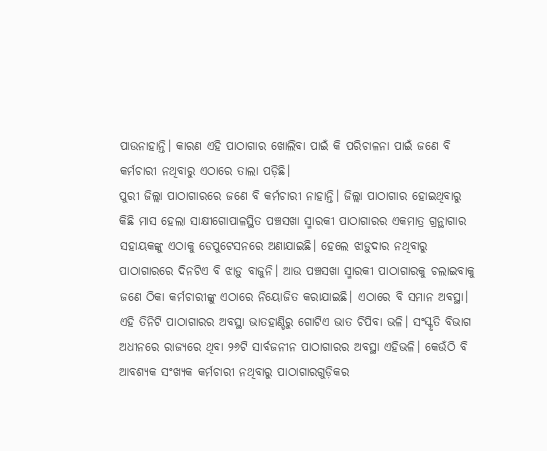ପାଉନାହାନ୍ତି। କାରଣ ଏହି ପାଠାଗାର ଖୋଲିବା ପାଇଁ କି ପରିଚାଳନା ପାଇଁ ଜଣେ ବି କର୍ମଚାରୀ ନଥିବାରୁ ଏଠାରେ ତାଲା ପଡ଼ିଛି।
ପୁରୀ ଜିଲ୍ଲା ପାଠାଗାରରେ ଜଣେ ବି କର୍ମଚାରୀ ନାହାନ୍ତି। ଜିଲ୍ଲା ପାଠାଗାର ହୋଇଥିବାରୁ କିଛି ମାସ ହେଲା ସାକ୍ଷୀଗୋପାଳସ୍ଥିତ ପଞ୍ଚସଖା ସ୍ମାରକୀ ପାଠାଗାରର ଏକମାତ୍ର ଗ୍ରନ୍ଥାଗାର ସହାୟକଙ୍କୁ ଏଠାକୁ ଡେପୁଟେସନରେ ଅଣାଯାଇଛି। ହେଲେ ଝାଡ଼ୁଦାର ନଥିବାରୁ ପାଠାଗାରରେ ଦିନଟିଏ ବି ଝାଡ଼ୁ ବାଜୁନି। ଆଉ ପଞ୍ଚସଖା ସ୍ମାରକୀ ପାଠାଗାରକୁ ଚଲାଇବାକୁ ଜଣେ ଠିକା କର୍ମଚାରୀଙ୍କୁ ଏଠାରେ ନିୟୋଜିତ କରାଯାଇଛି। ଏଠାରେ ବି ସମାନ ଅବସ୍ଥା।
ଏହି ତିନିଟି ପାଠାଗାରର ଅବସ୍ଥା ଭାତହାଣ୍ଡିରୁ ଗୋଟିଏ ଭାତ ଚିପିବା ଭଳି। ସଂସ୍କୃତି ବିଭାଗ ଅଧୀନରେ ରାଜ୍ୟରେ ଥିବା ୨୬ଟି ସାର୍ବଜନୀନ ପାଠାଗାରର ଅବସ୍ଥା ଏହିଭଳି। କେଉଁଠି ବି ଆବଶ୍ୟକ ସଂଖ୍ୟକ କର୍ମଚାରୀ ନଥିବାରୁ ପାଠାଗାରଗୁଡ଼ିକର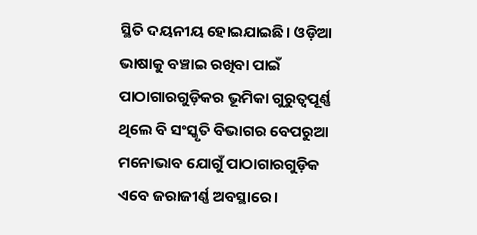ସ୍ଥିତି ଦୟନୀୟ ହୋଇଯାଇଛି। ଓଡ଼ିଆ ଭାଷାକୁ ବଞ୍ଚାଇ ରଖିବା ପାଇଁ ପାଠାଗାରଗୁଡ଼ିକର ଭୂମିକା ଗୁରୁତ୍ବପୂର୍ଣ୍ଣ ଥିଲେ ବି ସଂସ୍କୃତି ବିଭାଗର ବେପରୁଆ ମନୋଭାବ ଯୋଗୁଁ ପାଠାଗାରଗୁଡ଼ିକ ଏବେ ଜରାଜୀର୍ଣ୍ଣ ଅବସ୍ଥାରେ।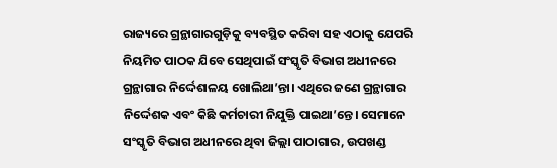ରାଜ୍ୟରେ ଗ୍ରନ୍ଥାଗାରଗୁଡ଼ିକୁ ବ୍ୟବସ୍ଥିତ କରିବା ସହ ଏଠାକୁ ଯେପରି ନିୟମିତ ପାଠକ ଯିବେ ସେଥିପାଇଁ ସଂସ୍କୃତି ବିଭାଗ ଅଧୀନରେ ଗ୍ରନ୍ଥାଗାର ନିର୍ଦ୍ଦେଶାଳୟ ଖୋଲିଥା’ନ୍ତା। ଏଥିରେ ଜଣେ ଗ୍ରନ୍ଥାଗାର ନିର୍ଦ୍ଦେଶକ ଏବଂ କିଛି କର୍ମଚାରୀ ନିଯୁକ୍ତି ପାଇଥା’ନ୍ତେ। ସେମାନେ ସଂସ୍କୃତି ବିଭାଗ ଅଧୀନରେ ଥିବା ଜିଲ୍ଲା ପାଠାଗାର, ଉପଖଣ୍ଡ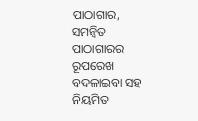ପାଠାଗାର, ସମନ୍ବିତ ପାଠାଗାରର ରୂପରେଖ ବଦଳାଇବା ସହ ନିୟମିତ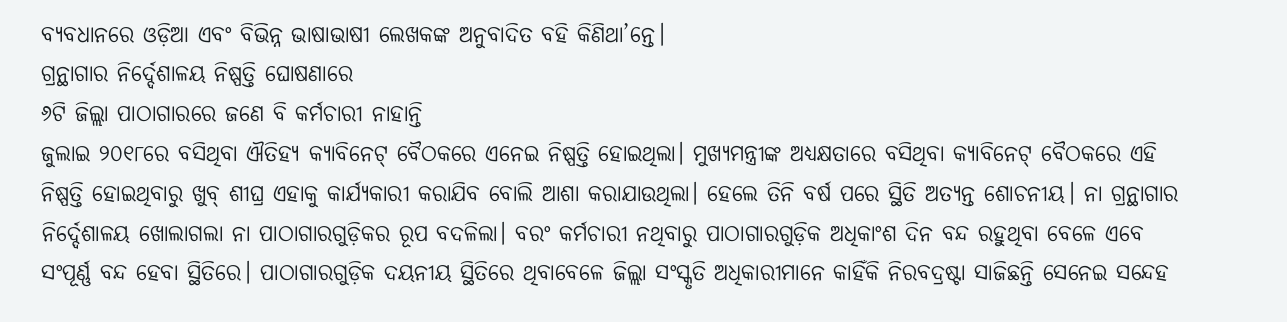ବ୍ୟବଧାନରେ ଓଡ଼ିଆ ଏବଂ ବିଭିନ୍ନ ଭାଷାଭାଷୀ ଲେଖକଙ୍କ ଅନୁବାଦିତ ବହି କିଣିଥା’ନ୍ତେ।
ଗ୍ରନ୍ଥାଗାର ନିର୍ଦ୍ଦେଶାଳୟ ନିଷ୍ପତ୍ତି ଘୋଷଣାରେ
୬ଟି ଜିଲ୍ଲା ପାଠାଗାରରେ ଜଣେ ବି କର୍ମଚାରୀ ନାହାନ୍ତି
ଜୁଲାଇ ୨୦୧୮ରେ ବସିଥିବା ଐତିହ୍ୟ କ୍ୟାବିନେଟ୍ ବୈଠକରେ ଏନେଇ ନିଷ୍ପତ୍ତି ହୋଇଥିଲା। ମୁଖ୍ୟମନ୍ତ୍ରୀଙ୍କ ଅଧ୍ୟକ୍ଷତାରେ ବସିଥିବା କ୍ୟାବିନେଟ୍ ବୈଠକରେ ଏହି ନିଷ୍ପତ୍ତି ହୋଇଥିବାରୁ ଖୁବ୍ ଶୀଘ୍ର ଏହାକୁ କାର୍ଯ୍ୟକାରୀ କରାଯିବ ବୋଲି ଆଶା କରାଯାଉଥିଲା। ହେଲେ ତିନି ବର୍ଷ ପରେ ସ୍ଥିତି ଅତ୍ୟନ୍ତ ଶୋଚନୀୟ। ନା ଗ୍ରନ୍ଥାଗାର ନିର୍ଦ୍ଦେଶାଳୟ ଖୋଲାଗଲା ନା ପାଠାଗାରଗୁଡ଼ିକର ରୂପ ବଦଳିଲା। ବରଂ କର୍ମଚାରୀ ନଥିବାରୁ ପାଠାଗାରଗୁଡ଼ିକ ଅଧିକାଂଶ ଦିନ ବନ୍ଦ ରହୁଥିବା ବେଳେ ଏବେ ସଂପୂର୍ଣ୍ଣ ବନ୍ଦ ହେବା ସ୍ଥିତିରେ। ପାଠାଗାରଗୁଡ଼ିକ ଦୟନୀୟ ସ୍ଥିତିରେ ଥିବାବେଳେ ଜିଲ୍ଲା ସଂସ୍କୃତି ଅଧିକାରୀମାନେ କାହିଁକି ନିରବଦ୍ରଷ୍ଟା ସାଜିଛନ୍ତି ସେନେଇ ସନ୍ଦେହ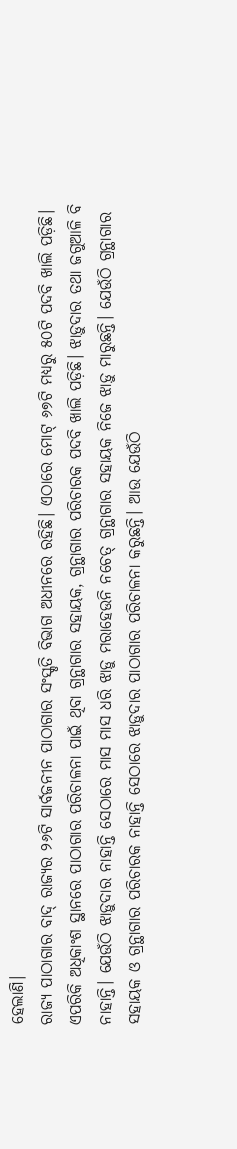ହେଲାଣି।
ରାଜ୍ୟ ପାଠାଗାର ବାଦ୍ ରାଜ୍ୟର ୨୬ଟି ସାର୍ବଜନୀନ ପାଠାଗାର ସଂସ୍କୃତି ବିଭାଗ ଅଧୀନରେ ରହିଛି। ଏଠାରେ ମୋଟ୍ ୬୭ଟି ମଧ୍ୟରୁ ୫୦ଟି ପଦବି ଖାଲି ପଡ଼ିଛି। ଏପରିକି ଅଧିକାଂଶ ସ୍ଥାନରେ ପାଠାଗାର ପରିଚାଳନା ପାଇଁ ଥିବା ଗ୍ରନ୍ଥାଗାର ସହାୟକ, ଗ୍ରନ୍ଥାଗାର ପରିଚାରକ ପଦବି ଖାଲି ପଡ଼ିଛି। ଝାଡ଼ୁଦାର ତଥା ଜଗୁଆଳି ବି ନାହାନ୍ତି। ଯେଉଁଠି ଝାଡ଼ୁଦାର ନାହାନ୍ତି ସେଠାରେ ମାସ ମାସ ଧରି ଝାଡ଼ୁ ମରାହେଉନି ନଚେତ୍ ଗ୍ରନ୍ଥାଗାର ସହାୟକ ନିଜେ ଝାଡ଼ୁ ମାରୁଛନ୍ତି। ଯେଉଁଠି ଗ୍ରନ୍ଥାଗାର ସହାୟକ ଓ ଗ୍ରନ୍ଥାଗାର ପରିଚାରକ ନାହାନ୍ତି ସେଠାରେ ଝାଡ଼ୁଦାର ପାଠାଗାର ପରିଚାଳନା କରୁଛନ୍ତି। ଆଉ ଯେଉଁଠି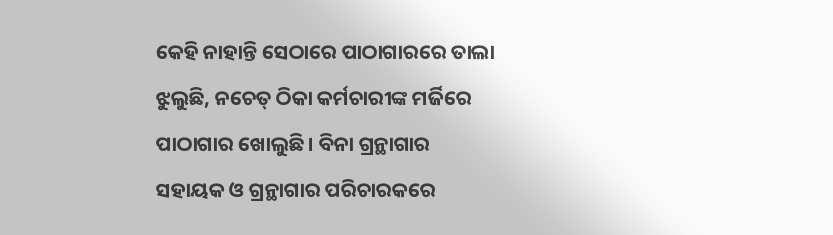କେହି ନାହାନ୍ତି ସେଠାରେ ପାଠାଗାରରେ ତାଲା ଝୁଲୁଛି, ନଚେତ୍ ଠିକା କର୍ମଚାରୀଙ୍କ ମର୍ଜିରେ ପାଠାଗାର ଖୋଲୁଛି। ବିନା ଗ୍ରନ୍ଥାଗାର ସହାୟକ ଓ ଗ୍ରନ୍ଥାଗାର ପରିଚାରକରେ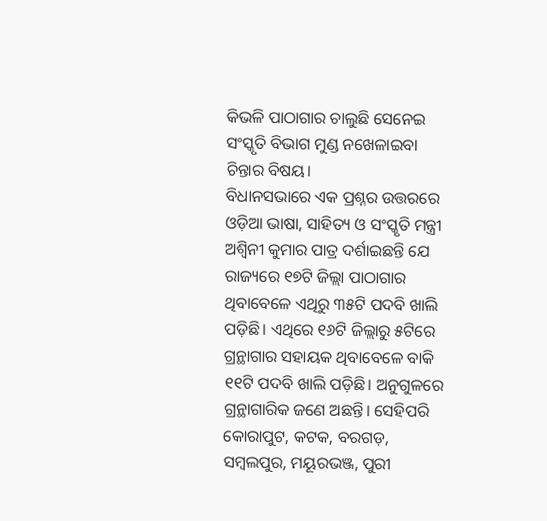କିଭଳି ପାଠାଗାର ଚାଲୁଛି ସେନେଇ ସଂସ୍କୃତି ବିଭାଗ ମୁଣ୍ଡ ନଖେଳାଇବା ଚିନ୍ତାର ବିଷୟ।
ବିଧାନସଭାରେ ଏକ ପ୍ରଶ୍ନର ଉତ୍ତରରେ ଓଡ଼ିଆ ଭାଷା, ସାହିତ୍ୟ ଓ ସଂସ୍କୃତି ମନ୍ତ୍ରୀ ଅଶ୍ବିନୀ କୁମାର ପାତ୍ର ଦର୍ଶାଇଛନ୍ତି ଯେ ରାଜ୍ୟରେ ୧୭ଟି ଜିଲ୍ଲା ପାଠାଗାର ଥିବାବେଳେ ଏଥିରୁ ୩୫ଟି ପଦବି ଖାଲି ପଡ଼ିଛି। ଏଥିରେ ୧୬ଟି ଜିଲ୍ଲାରୁ ୫ଟିରେ ଗ୍ରନ୍ଥାଗାର ସହାୟକ ଥିବାବେଳେ ବାକି ୧୧ଟି ପଦବି ଖାଲି ପଡ଼ିଛି। ଅନୁଗୁଳରେ ଗ୍ରନ୍ଥାଗାରିକ ଜଣେ ଅଛନ୍ତି। ସେହିପରି କୋରାପୁଟ, କଟକ, ବରଗଡ଼, ସମ୍ବଲପୁର, ମୟୂରଭଞ୍ଜ, ପୁରୀ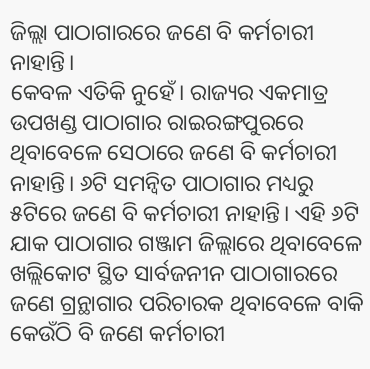ଜିଲ୍ଲା ପାଠାଗାରରେ ଜଣେ ବି କର୍ମଚାରୀ ନାହାନ୍ତି।
କେବଳ ଏତିକି ନୁହେଁ। ରାଜ୍ୟର ଏକମାତ୍ର ଉପଖଣ୍ଡ ପାଠାଗାର ରାଇରଙ୍ଗପୁରରେ ଥିବାବେଳେ ସେଠାରେ ଜଣେ ବି କର୍ମଚାରୀ ନାହାନ୍ତି। ୬ଟି ସମନ୍ବିତ ପାଠାଗାର ମଧ୍ୟରୁ ୫ଟିରେ ଜଣେ ବି କର୍ମଚାରୀ ନାହାନ୍ତି। ଏହି ୬ଟି ଯାକ ପାଠାଗାର ଗଞ୍ଜାମ ଜିଲ୍ଲାରେ ଥିବାବେଳେ ଖଲ୍ଲିକୋଟ ସ୍ଥିତ ସାର୍ବଜନୀନ ପାଠାଗାରରେ ଜଣେ ଗ୍ରନ୍ଥାଗାର ପରିଚାରକ ଥିବାବେଳେ ବାକି କେଉଁଠି ବି ଜଣେ କର୍ମଚାରୀ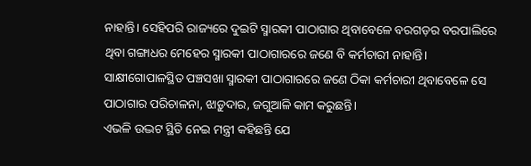ନାହାନ୍ତି। ସେହିପରି ରାଜ୍ୟରେ ଦୁଇଟି ସ୍ମାରକୀ ପାଠାଗାର ଥିବାବେଳେ ବରଗଡ଼ର ବରପାଲିରେ ଥିବା ଗଙ୍ଗାଧର ମେହେର ସ୍ମାରକୀ ପାଠାଗାରରେ ଜଣେ ବି କର୍ମଚାରୀ ନାହାନ୍ତି। ସାକ୍ଷୀଗୋପାଳସ୍ଥିତ ପଞ୍ଚସଖା ସ୍ମାରକୀ ପାଠାଗାରରେ ଜଣେ ଠିକା କର୍ମଚାରୀ ଥିବାବେଳେ ସେ ପାଠାଗାର ପରିଚାଳନା, ଝାଡ଼ୁଦାର, ଜଗୁଆଳି କାମ କରୁଛନ୍ତି।
ଏଭଳି ଉଦ୍ଭଟ ସ୍ଥିତି ନେଇ ମନ୍ତ୍ରୀ କହିଛନ୍ତି ଯେ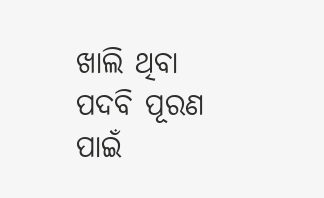ଖାଲି ଥିବା ପଦବି ପୂରଣ ପାଇଁ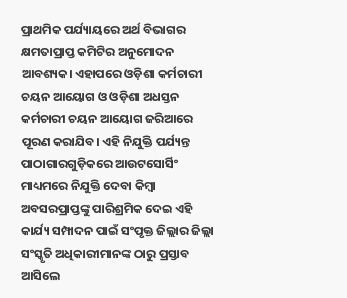ପ୍ରାଥମିକ ପର୍ଯ୍ୟାୟରେ ଅର୍ଥ ବିଭାଗର କ୍ଷମତାପ୍ରାପ୍ତ କମିଟିର ଅନୁମୋଦନ ଆବଶ୍ୟକ। ଏହାପରେ ଓଡ଼ିଶା କର୍ମଚାରୀ ଚୟନ ଆୟୋଗ ଓ ଓଡ଼ିଶା ଅଧସ୍ତନ କର୍ମଚାରୀ ଚୟନ ଆୟୋଗ ଜରିଆରେ ପୂରଣ କରାଯିବ। ଏହି ନିଯୁକ୍ତି ପର୍ଯ୍ୟନ୍ତ ପାଠାଗାରଗୁଡ଼ିକରେ ଆଉଟସୋର୍ସିଂ ମାଧ୍ୟମରେ ନିଯୁକ୍ତି ଦେବା କିମ୍ବା ଅବସରପ୍ରାପ୍ତଙ୍କୁ ପାରିଶ୍ରମିକ ଦେଇ ଏହି କାର୍ଯ୍ୟ ସମ୍ପାଦନ ପାଇଁ ସଂପୃକ୍ତ ଜିଲ୍ଲାର ଜିଲ୍ଲା ସଂସ୍କୃତି ଅଧିକାରୀମାନଙ୍କ ଠାରୁ ପ୍ରସ୍ତାବ ଆସିଲେ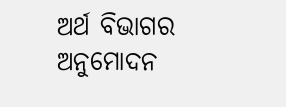ଅର୍ଥ ବିଭାଗର ଅନୁମୋଦନ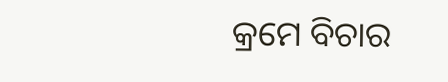କ୍ରମେ ବିଚାର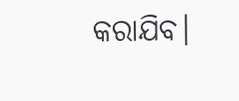କରାଯିବ।